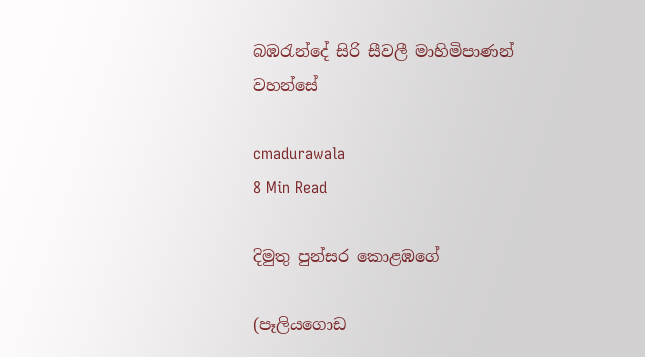බඹරැන්දේ සිරි සීවලී මාහිමිපාණන් වහන්සේ

cmadurawala
8 Min Read

දිමුතු පුන්සර කොළඹගේ

(පෑලියගොඩ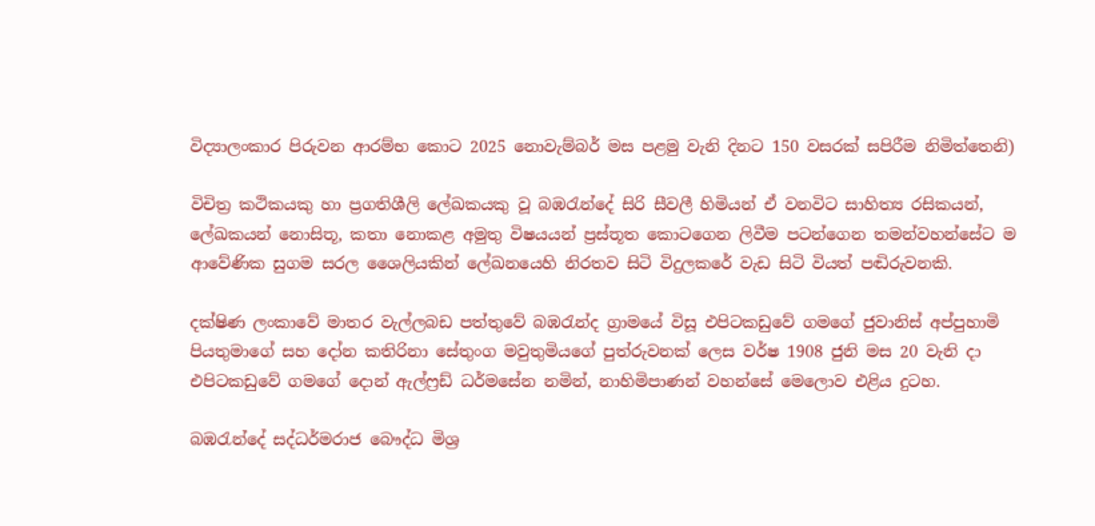විද්‍යාලංකාර පිරුවන ආරම්භ කොට 2025 නොවැම්බර් මස පළමු වැනි දිනට 150 වසරක් සපිරීම නිමිත්තෙනි)

විචිත්‍ර කථිකයකු හා ප්‍රගතිශීලි ලේඛකයකු වූ බඹරැන්දේ සිරි සීවලී හිමියන් ඒ වනවිට සාහිත්‍ය රසිකයන්, ලේඛකයන් නොසිතූ, කතා නොකළ අමුතු විෂයයන් ප්‍රස්තූත කොටගෙන ලිවීම පටන්ගෙන තමන්වහන්සේට ම ආවේණික සුගම සරල ශෛලියකින් ලේඛනයෙහි නිරතව සිටි විදුලකරේ වැඩ සිටි වියත් පඬිරුවනකි.

දක්ෂිණ ලංකාවේ මාතර වැල්ලබඩ පත්තුවේ බඹරැන්ද ග්‍රාමයේ විසූ එපිටකඩුවේ ගමගේ ජුවානිස් අප්පුහාමි පියතුමාගේ සහ දෝන කතිරිනා සේතුංග මවුතුමියගේ පුත්රුවනක් ලෙස වර්ෂ 1908 ජුනි මස 20 වැනි දා එපිටකඩුවේ ගමගේ දොන් ඇල්ෆ්‍රඩ් ධර්මසේන නමින්, නාහිමිපාණන් වහන්සේ මෙලොව එළිය දුටහ.

බඹරැන්දේ සද්ධර්මරාජ බෞද්ධ මිශ්‍ර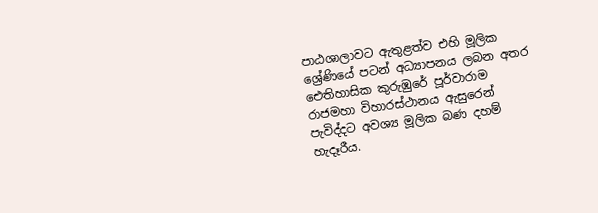පාඨශාලාවට ඇතුළත්ව එහි මූලික ශ්‍රේණියේ පටන් අධ්‍යාපනය ලබන අතර ඓතිහාසික කුරුඹුරේ පූර්වාරාම රාජමහා විහාරස්ථානය ඇසුරෙන් පැවිද්දට අවශ්‍ය මූලික බණ දහම් හැදෑරීය.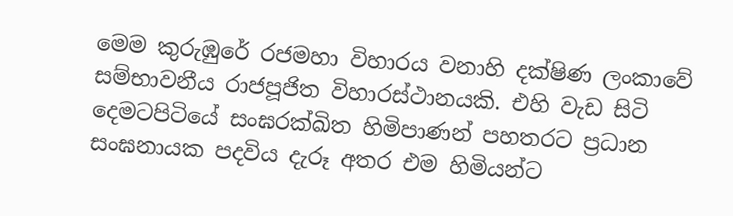මෙම කුරුඹුරේ රජමහා විහාරය වනාහි දක්ෂිණ ලංකාවේ සම්භාවනීය රාජපූජිත විහාරස්ථානයකි. එහි වැඩ සිටි දෙමටපිටියේ සංඝරක්ඛිත හිමිපාණන් පහතරට ප්‍රධාන සංඝනායක පදවිය දැරූ අතර එම හිමියන්ට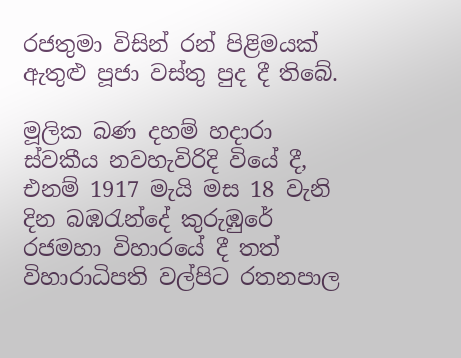රජතුමා විසින් රන් පිළිමයක් ඇතුළු පූජා වස්තු පුද දී තිබේ.

මූලික බණ දහම් හදාරා ස්වකීය නවහැවිරිදි වියේ දී, එනම් 1917 මැයි මස 18 වැනි දින බඹරැන්දේ කුරුඹුරේ රජමහා විහාරයේ දී තත් විහාරාධිපති වල්පිට රතනපාල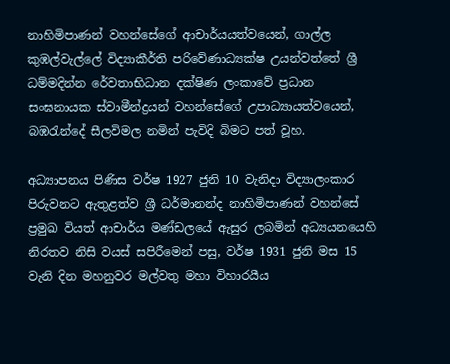නාහිමිපාණන් වහන්සේගේ ආචාර්යයත්වයෙන්, ගාල්ල කුඹල්වැල්ලේ විද්‍යාකීර්ති පරිවේණාධ්‍යක්ෂ උයන්වත්තේ ශ්‍රී ධම්මදින්න රේවතාභිධාන දක්ෂිණ ලංකාවේ ප්‍රධාන සංඝනායක ස්වාමීන්ද්‍රයන් වහන්සේගේ උපාධ්‍යායත්වයෙන්, බඹරැන්දේ සීලවිමල නමින් පැවිදි බිමට පත් වූහ.

අධ්‍යාපනය පිණිස වර්ෂ 1927 ජුනි 10 වැනිදා විද්‍යාලංකාර පිරුවනට ඇතුළත්ව ශ්‍රී ධර්මානන්ද නාහිමිපාණන් වහන්සේ ප්‍රමුඛ වියත් ආචාර්ය මණ්ඩලයේ ඇසුර ලබමින් අධ්‍යයනයෙහි නිරතව නිසි වයස් සපිරීමෙන් පසු, වර්ෂ 1931 ජුනි මස 15 වැනි දින මහනුවර මල්වතු මහා විහාරයීය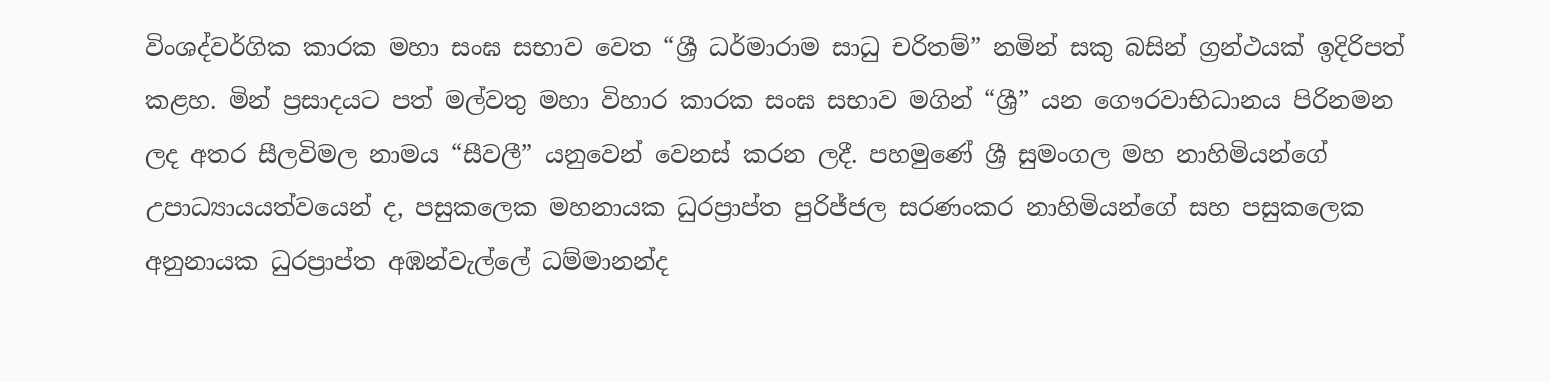විංශද්වර්ගික කාරක මහා සංඝ සභාව වෙත “ශ්‍රී ධර්මාරාම සාධු චරිතම්” නමින් සකු බසින් ග්‍රන්ථයක් ඉදිරිපත් කළහ. මින් ප්‍රසාදයට පත් මල්වතු මහා විහාර කාරක සංඝ සභාව මගින් “ශ්‍රී” යන ගෞරවාභිධානය පිරිනමන ලද අතර සීලවිමල නාමය “සීවලී” යනුවෙන් වෙනස් කරන ලදී. පහමුණේ ශ්‍රී සුමංගල මහ නාහිමියන්ගේ උපාධ්‍යායයත්වයෙන් ද, පසුකලෙක මහනායක ධුරප්‍රාප්ත පුරිජ්ජල සරණංකර නාහිමියන්ගේ සහ පසුකලෙක අනුනායක ධුරප්‍රාප්ත අඹන්වැල්ලේ ධම්මානන්ද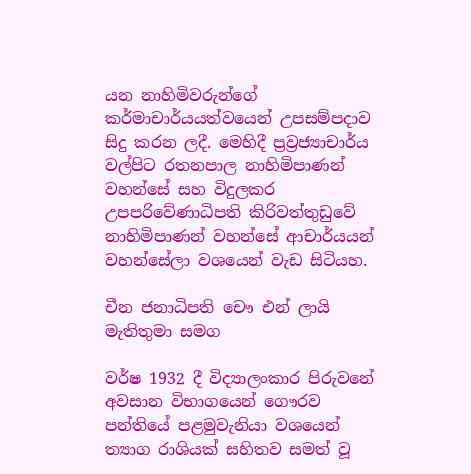යන නාහිමිවරුන්ගේ කර්මාචාර්යයත්වයෙන් උපසම්පදාව සිදු කරන ලදී. මෙහිදී ප්‍රව්‍රජ්‍යාචාර්ය වල්පිට රතනපාල නාහිමිපාණන් වහන්සේ සහ විදුලකර උපපරිවේණාධිපති කිරිවත්තුඩුවේ නාහිමිපාණන් වහන්සේ ආචාර්යයන් වහන්සේලා වශයෙන් වැඩ සිටියහ.

චීන ජනාධිපති චෞ එන් ලායි මැතිතුමා සමග

වර්ෂ 1932 දී විද්‍යාලංකාර පිරුවනේ අවසාන විභාගයෙන් ගෞරව පන්තියේ පළමුවැනියා වශයෙන් ත්‍යාග රාශියක් සහිතව සමත් වූ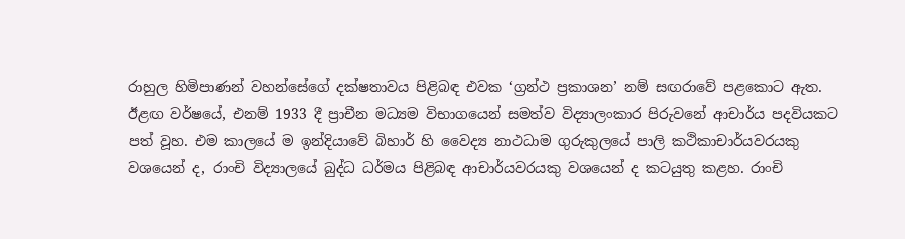රාහුල හිමිපාණන් වහන්සේගේ දක්ෂතාවය පිළිබඳ එවක ‘ග්‍රන්ථ ප්‍රකාශන’ නම් සඟරාවේ පළකොට ඇත. ඊළඟ වර්ෂයේ, එනම් 1933 දී ප්‍රාචීන මධ්‍යම විභාගයෙන් සමත්ව විද්‍යාලංකාර පිරුවනේ ආචාර්ය පදවියකට පත් වූහ. එම කාලයේ ම ඉන්දියාවේ බිහාර් හි වෛද්‍ය නාථධාම ගුරුකුලයේ පාලි කථිකාචාර්යවරයකු වශයෙන් ද, රාංචි විද්‍යාලයේ බුද්ධ ධර්මය පිළිබඳ ආචාර්යවරයකු වශයෙන් ද කටයුතු කළහ. රාංචි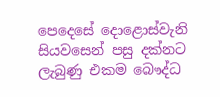පෙදෙසේ දොළොස්වැනි සියවසෙන් පසු දක්නට ලැබුණු එකම බෞද්ධ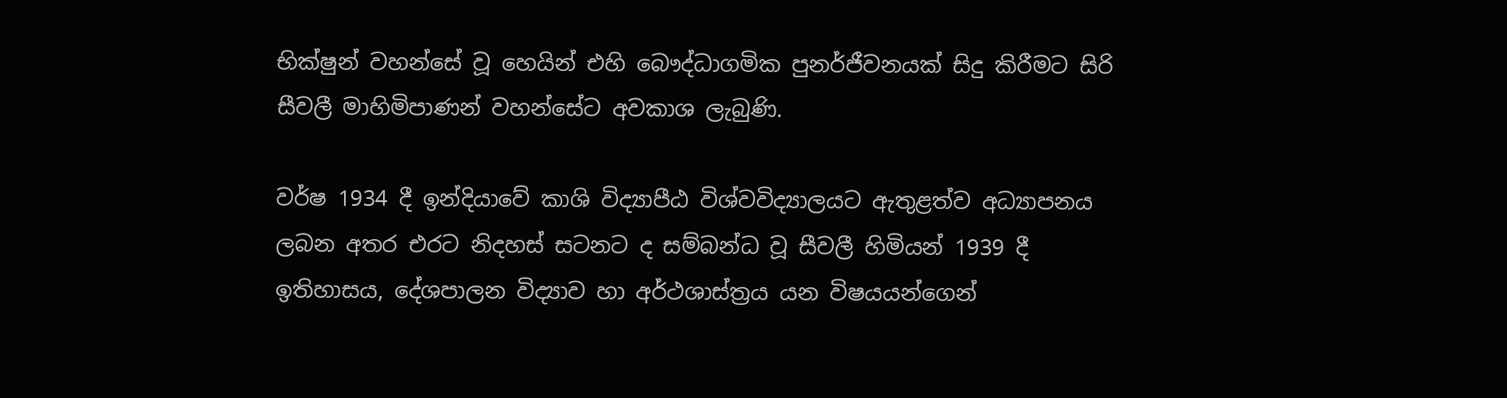භික්ෂුන් වහන්සේ වූ හෙයින් එහි බෞද්ධාගමික පුනර්ජීවනයක් සිදු කිරීමට සිරි සීවලී මාහිමිපාණන් වහන්සේට අවකාශ ලැබුණි.

වර්ෂ 1934 දී ඉන්දියාවේ කාශි විද්‍යාපීඨ විශ්වවිද්‍යාලයට ඇතුළත්ව අධ්‍යාපනය ලබන අතර එරට නිදහස් සටනට ද සම්බන්ධ වූ සීවලී හිමියන් 1939 දී ඉතිහාසය, දේශපාලන විද්‍යාව හා අර්ථශාස්ත්‍රය යන විෂයයන්ගෙන්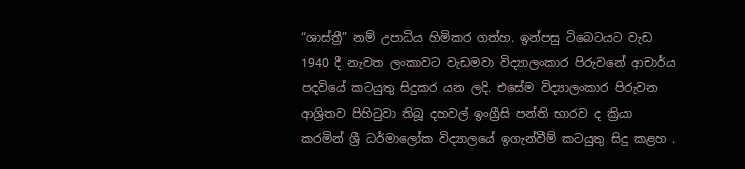“ශාස්ත්‍රී” නම් උපාධිය හිමිකර ගත්හ. ඉන්පසු ටිබෙටයට වැඩ 1940 දී නැවත ලංකාවට වැඩමවා විද්‍යාලංකාර පිරුවනේ ආචාර්ය පදවියේ කටයුතු සිදුකර යන ලදි. එසේම විද්‍යාලංකාර පිරුවන ආශ්‍රිතව පිහිටුවා තිබූ දහවල් ඉංග්‍රීසි පන්ති භාරව ද ක්‍රියා කරමින් ශ්‍රී ධර්මාලෝක විද්‍යාලයේ ඉගැන්වීම් කටයුතු සිදු කළහ .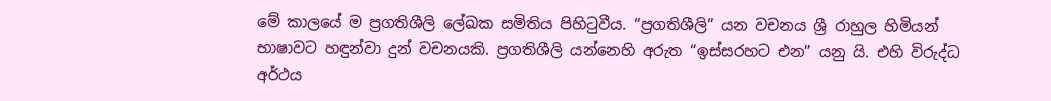මේ කාලයේ ම ප්‍රගතිශීලි ලේඛක සමිතිය පිහිටුවීය. “ප්‍රගතිශීලි” යන වචනය ශ්‍රී රාහුල හිමියන් භාෂාවට හඳුන්වා දුන් වචනයකි. ප්‍රගතිශීලි යන්නෙහි අරුත “ඉස්සරහට එන” යනු යි. එහි විරුද්ධ අර්ථය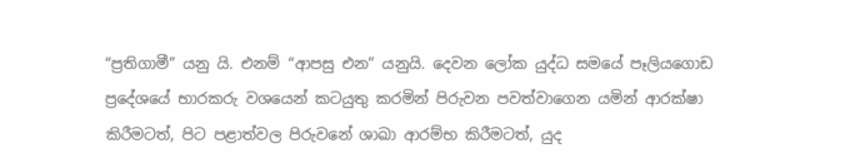“ප්‍රතිගාමී” යනු යි. එනම් “ආපසු එන” යනුයි. දෙවන ලෝක යුද්ධ සමයේ පෑලියගොඩ ප්‍රදේශයේ භාරකරු වශයෙන් කටයුතු කරමින් පිරුවන පවත්වාගෙන යමින් ආරක්ෂා කිරීමටත්, පිට පළාත්වල පිරුවනේ ශාඛා ආරම්භ කිරීමටත්, යුද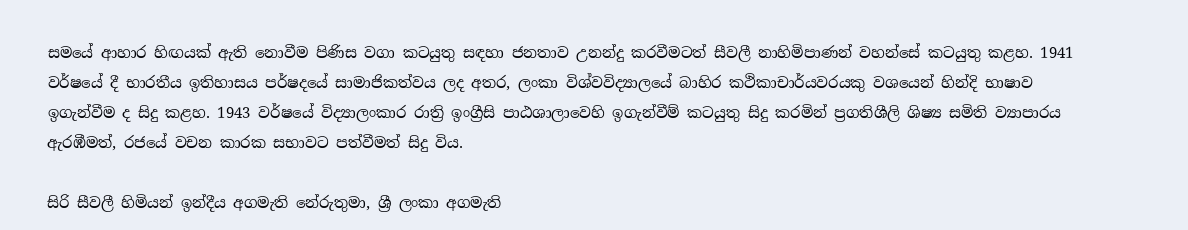සමයේ ආහාර හිඟයක් ඇති නොවීම පිණිස වගා කටයුතු සඳහා ජනතාව උනන්දු කරවීමටත් සීවලී නාහිමිපාණන් වහන්සේ කටයුතු කළහ. 1941 වර්ෂයේ දී භාරතීය ඉතිහාසය පර්ෂදයේ සාමාජිකත්වය ලද අතර, ලංකා විශ්වවිද්‍යාලයේ බාහිර කථිකාචාර්යවරයකු වශයෙන් හින්දි භාෂාව ඉගැන්වීම ද සිදු කළහ. 1943 වර්ෂයේ විද්‍යාලංකාර රාත්‍රි ඉංග්‍රීසි පාඨශාලාවෙහි ඉගැන්වීම් කටයුතු සිදු කරමින් ප්‍රගතිශීලි ශිෂ්‍ය සමිති ව්‍යාපාරය ඇරඹීමත්, රජයේ වචන කාරක සභාවට පත්වීමත් සිදු විය.

සිරි සීවලී හිමියන් ඉන්දීය අගමැති නේරුතුමා, ශ්‍රී ලංකා අගමැති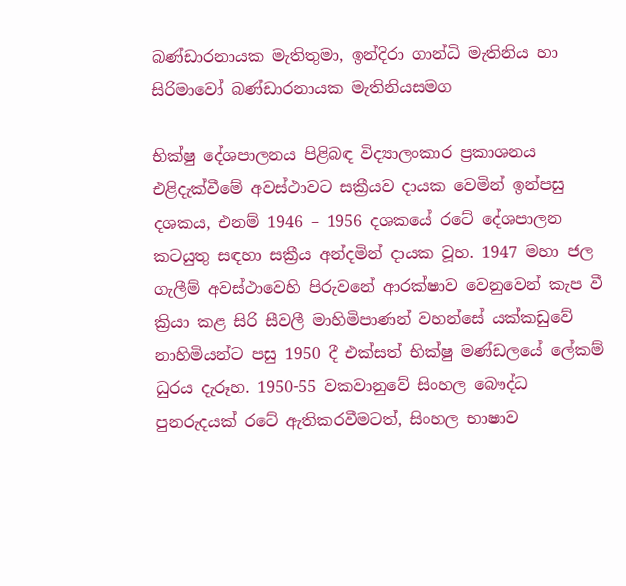බණ්ඩාරනායක මැතිතුමා, ඉන්දිරා ගාන්ධි මැතිනිය හා සිරිමාවෝ බණ්ඩාරනායක මැතිනියසමග

භික්ෂු දේශපාලනය පිළිබඳ විද්‍යාලංකාර ප්‍රකාශනය එළිදැක්වීමේ අවස්ථාවට සක්‍රීයව දායක වෙමින් ඉන්පසු දශකය, එනම් 1946 – 1956 දශකයේ රටේ දේශපාලන කටයුතු සඳහා සක්‍රීය අන්දමින් දායක වූහ. 1947 මහා ජල ගැලීම් අවස්ථාවෙහි පිරුවනේ ආරක්ෂාව වෙනුවෙන් කැප වී ක්‍රියා කළ සිරි සීවලී මාහිමිපාණන් වහන්සේ යක්කඩුවේ නාහිමියන්ට පසු 1950 දී එක්සත් භික්ෂු මණ්ඩලයේ ලේකම් ධුරය දැරූහ. 1950-55 වකවානුවේ සිංහල බෞද්ධ පුනරුදයක් රටේ ඇතිකරවීමටත්, සිංහල භාෂාව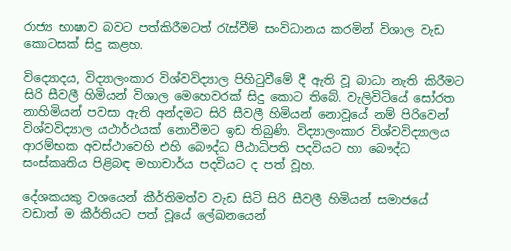රාජ්‍ය භාෂාව බවට පත්කිරීමටත් රැස්වීම් සංවිධානය කරමින් විශාල වැඩ කොටසක් සිදු කළහ.

විද්‍යොදය, විද්‍යාලංකාර විශ්වවිද්‍යාල පිහිටුවීමේ දී ඇති වූ බාධා නැති කිරීමට සිරි සීවලී හිමියන් විශාල මෙහෙවරක් සිදු කොට තිබේ. වැලිවිටියේ සෝරත නාහිමියන් පවසා ඇති අන්දමට සිරි සීවලී හිමියන් නොවූයේ නම් පිරිවෙන් විශ්වවිද්‍යාල යථාර්ථයක් නොවීමට ඉඩ තිබුණි. විද්‍යාලංකාර විශ්වවිද්‍යාලය ආරම්භක අවස්ථාවෙහි එහි බෞද්ධ පීඨාධිපති පදවියට හා බෞද්ධ සංස්කෘතිය පිළිබඳ මහාචාර්ය පදවියට ද පත් වූහ.

දේශකයකු වශයෙන් කීර්තිමත්ව වැඩ සිටි සිරි සීවලී හිමියන් සමාජයේ වඩාත් ම කීර්තියට පත් වූයේ ලේඛනයෙන්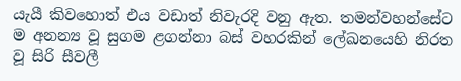යැයී කිවහොත් එය වඩාත් නිවැරදි වනු ඇත. තමන්වහන්සේට ම අනන්‍ය වූ සුගම ළගන්නා බස් වහරකින් ලේඛනයෙහි නිරත වූ සිරි සීවලී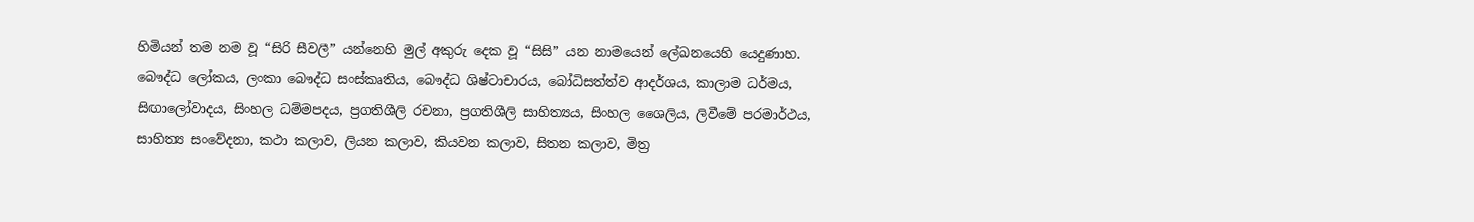හිමියන් තම නම වූ “සිරි සීවලී” යන්නෙහි මුල් අකුරු දෙක වූ “සිසි” යන නාමයෙන් ලේඛනයෙහි යෙදුණාහ. බෞද්ධ ලෝකය, ලංකා බෞද්ධ සංස්කෘතිය, බෞද්ධ ශිෂ්ටාචාරය, බෝධිසත්ත්ව ආදර්ශය, කාලාම ධර්මය, සිඟාලෝවාදය, සිංහල ධම්මපදය, ප්‍රගතිශීලි රචනා, ප්‍රගතිශීලි සාහිත්‍යය, සිංහල ශෛලිය, ලිවීමේ පරමාර්ථය, සාහිත්‍ය සංවේදනා, කථා කලාව, ලියන කලාව, කියවන කලාව, සිතන කලාව, මිත්‍ර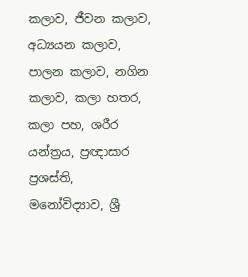කලාව, ජීවන කලාව, අධ්‍යයන කලාව, පාලන කලාව, නගින කලාව, කලා හතර, කලා පහ, ශරීර යන්ත්‍රය, ප්‍රඥාසාර ප්‍රශස්ති, මනෝවිද්‍යාව, ශ්‍රී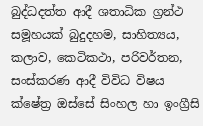බුද්ධදත්ත ආදී ශතාධික ග්‍රන්ථ සමූහයක් බුදුදහම, සාහිත්‍යය, කලාව, කෙටිකථා, පරිවර්තන, සංස්කරණ ආදී විවිධ විෂය ක්ෂේත්‍ර ඔස්සේ සිංහල හා ඉංග්‍රීසි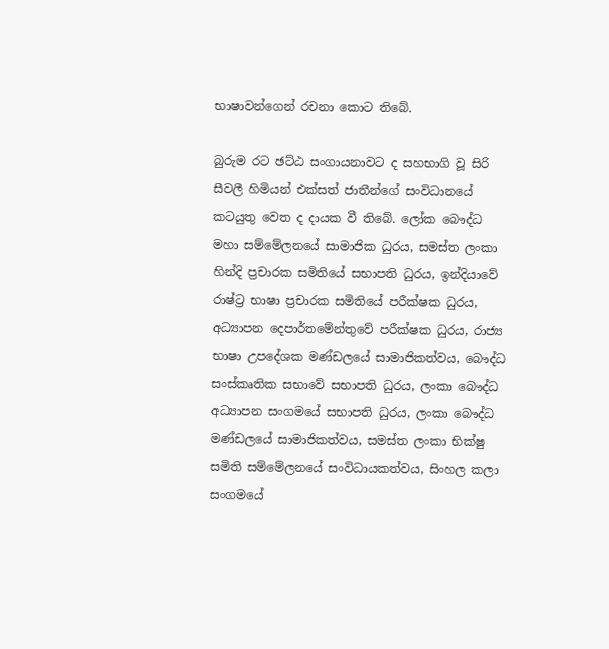භාෂාවන්ගෙන් රචනා කොට තිබේ.

බුරුම රට ඡට්ඨ සංගායනාවට ද සහභාගි වූ සිරි සීවලී හිමියන් එක්සත් ජාතීන්ගේ සංවිධානයේ කටයුතු වෙත ද දායක වී තිබේ. ලෝක බෞද්ධ මහා සම්මේලනයේ සාමාජික ධුරය, සමස්ත ලංකා හින්දි ප්‍රචාරක සමිතියේ සභාපති ධුරය, ඉන්දියාවේ රාෂ්ට්‍ර භාෂා ප්‍රචාරක සමිතියේ පරීක්ෂක ධුරය, අධ්‍යාපන දෙපාර්තමේන්තුවේ පරීක්ෂක ධුරය, රාජ්‍ය භාෂා උපදේශක මණ්ඩලයේ සාමාජිකත්වය, බෞද්ධ සංස්කෘතික සභාවේ සභාපති ධුරය, ලංකා බෞද්ධ අධ්‍යාපන සංගමයේ සභාපති ධුරය, ලංකා බෞද්ධ මණ්ඩලයේ සාමාජිකත්වය, සමස්ත ලංකා භික්ෂු සමිති සම්මේලනයේ සංවිධායකත්වය, සිංහල කලා සංගමයේ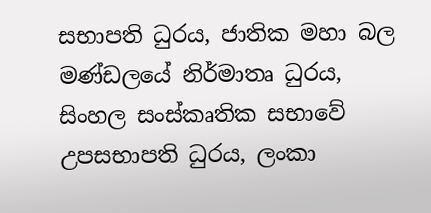සභාපති ධුරය, ජාතික මහා බල මණ්ඩලයේ නිර්මාතෘ ධුරය, සිංහල සංස්කෘතික සභාවේ උපසභාපති ධුරය, ලංකා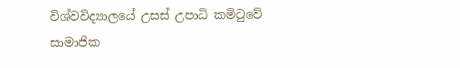විශ්වවිද්‍යාලයේ උසස් උපාධි කමිටුවේ සාමාජික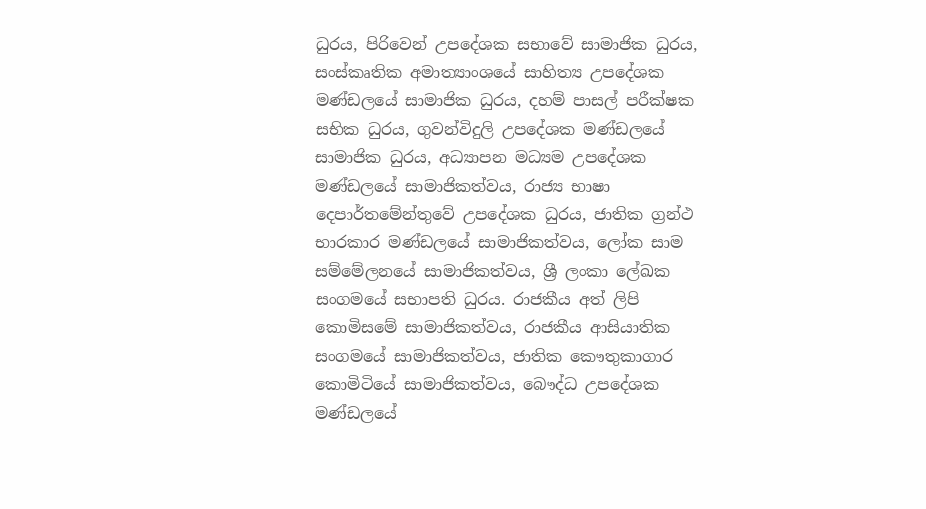ධුරය, පිරිවෙන් උපදේශක සභාවේ සාමාජික ධුරය, සංස්කෘතික අමාත්‍යාංශයේ සාහිත්‍ය උපදේශක මණ්ඩලයේ සාමාජික ධුරය, දහම් පාසල් පරීක්ෂක සභික ධුරය, ගුවන්විදුලි උපදේශක මණ්ඩලයේ සාමාජික ධුරය, අධ්‍යාපන මධ්‍යම උපදේශක මණ්ඩලයේ සාමාජිකත්වය, රාජ්‍ය භාෂා දෙපාර්තමේන්තුවේ උපදේශක ධුරය, ජාතික ග්‍රන්ථ භාරකාර මණ්ඩලයේ සාමාජිකත්වය, ලෝක සාම සම්මේලනයේ සාමාජිකත්වය, ශ්‍රී ලංකා ලේඛක සංගමයේ සභාපති ධුරය. රාජකීය අත් ලිපි කොමිසමේ සාමාජිකත්වය, රාජකීය ආසියාතික සංගමයේ සාමාජිකත්වය, ජාතික කෞතුකාගාර කොමිටියේ සාමාජිකත්වය, බෞද්ධ උපදේශක මණ්ඩලයේ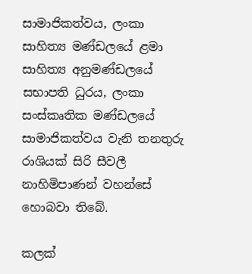සාමාජිකත්වය, ලංකා සාහිත්‍ය මණ්ඩලයේ ළමා සාහිත්‍ය අනුමණ්ඩලයේ සභාපති ධුරය, ලංකා සංස්කෘතික මණ්ඩලයේ සාමාජිකත්වය වැනි තනතුරු රාශියක් සිරි සීවලී නාහිමිපාණන් වහන්සේ හොබවා තිබේ.

කලක්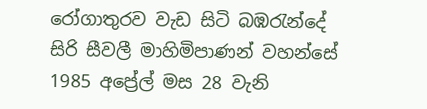රෝගාතුරව වැඩ සිටි බඹරැන්දේ සිරි සීවලී මාහිමිපාණන් වහන්සේ 1985 අප්‍රේල් මස 28 වැනි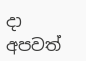දා අපවත්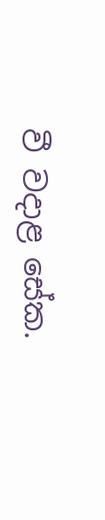වී වදාළ සේක.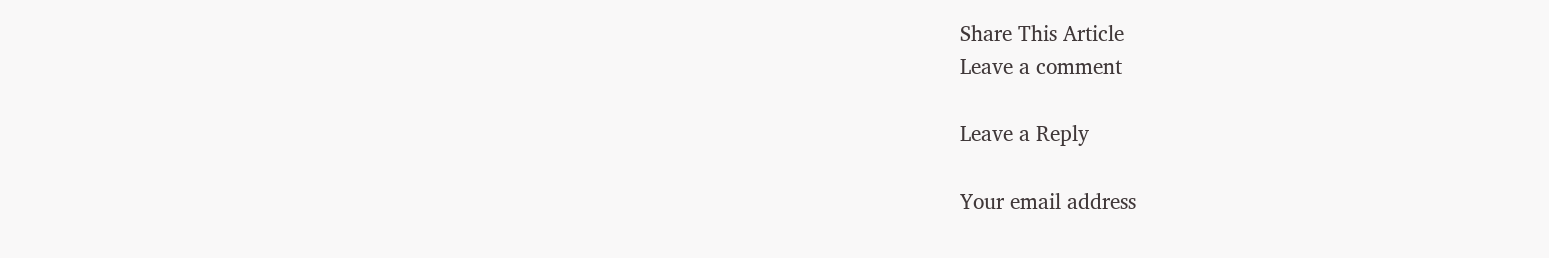Share This Article
Leave a comment

Leave a Reply

Your email address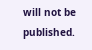will not be published.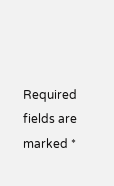Required fields are marked *